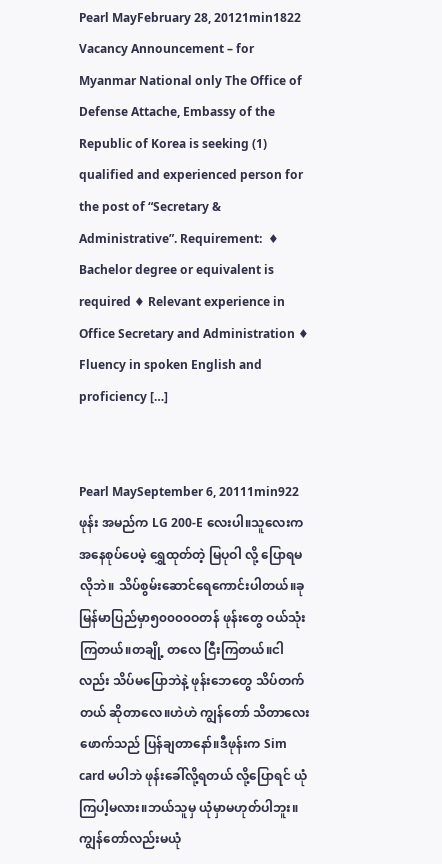Pearl MayFebruary 28, 20121min1822
Vacancy Announcement – for Myanmar National only The Office of Defense Attache, Embassy of the Republic of Korea is seeking (1) qualified and experienced person for the post of “Secretary & Administrative”. Requirement:  ♦ Bachelor degree or equivalent is required ♦ Relevant experience in Office Secretary and Administration ♦ Fluency in spoken English and proficiency […]


Pearl MaySeptember 6, 20111min922
ဖုန်း အမည်က LG 200-E လေးပါ။သူလေးက အနေစုပ်ပေမဲ့ ရွှေထုတ်တဲ့ မြပုဝါ လို့ ပြောရမလိုဘဲ။ သိပ်စွမ်းဆောင်ရေကောင်းပါတယ်။ခုမြန်မာပြည်မှာ၅၀၀၀၀ဝတန် ဖုန်းတွေ ဝယ်သုံးကြတယ်။တချို့ တလေ ငြီးကြတယ်။ငါလည်း သိပ်မပြောဘဲနဲ့ ဖုန်းဘေတွေ သိပ်တက်တယ် ဆိုတာလေ။ဟဲဟဲ ကျွန်တော် သိတာလေး ဖောက်သည် ပြန်ချတာနော်။ဒီဖုန်းက Sim card မပါဘဲ ဖုန်းခေါ်လို့ရတယ် လို့ပြောရင် ယုံကြပါ့မလား။ဘယ်သူမှ ယုံမှာမဟုတ်ပါဘူး။ကျွန်တော်လည်းမယုံ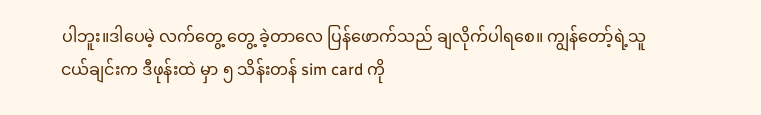ပါဘူး။ဒါပေမဲ့ လက်တွေ့ တွေ့ ခဲ့တာလေ ပြန်ဖောက်သည် ချလိုက်ပါရစေ။ ကျွန်တော့်ရဲ့သူငယ်ချင်းက ဒီဖုန်းထဲ မှာ ၅ သိန်းတန် sim card ကို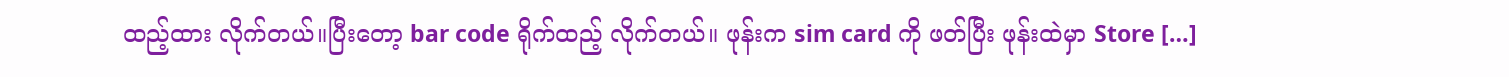ထည့်ထား လိုက်တယ်။ပြီးတော့ bar code ရိုက်ထည့် လိုက်တယ်။ ဖုန်းက sim card ကို ဖတ်ပြီး ဖုန်းထဲမှာ Store […]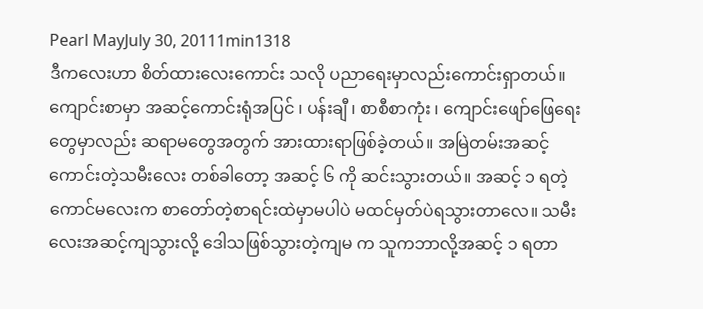Pearl MayJuly 30, 20111min1318
ဒီကလေးဟာ စိတ်ထားလေးကောင်း သလို ပညာရေးမှာလည်းကောင်းရှာတယ်။ ကျောင်းစာမှာ အဆင့်ကောင်းရုံအပြင် ၊ ပန်းချီ ၊ စာစီစာကုံး ၊ ကျောင်းဖျော်ဖြေရေးတွေမှာလည်း ဆရာမတွေအတွက် အားထားရာဖြစ်ခဲ့တယ်။ အမြဲတမ်းအဆင့်ကောင်းတဲ့သမီးလေး တစ်ခါတော့ အဆင့် ၆ ကို ဆင်းသွားတယ်။ အဆင့် ၁ ရတဲ့ကောင်မလေးက စာတော်တဲ့စာရင်းထဲမှာမပါပဲ မထင်မှတ်ပဲရသွားတာလေ။ သမီးလေးအဆင့်ကျသွားလို့ ဒေါသဖြစ်သွားတဲ့ကျမ က သူကဘာလို့အဆင့် ၁ ရတာ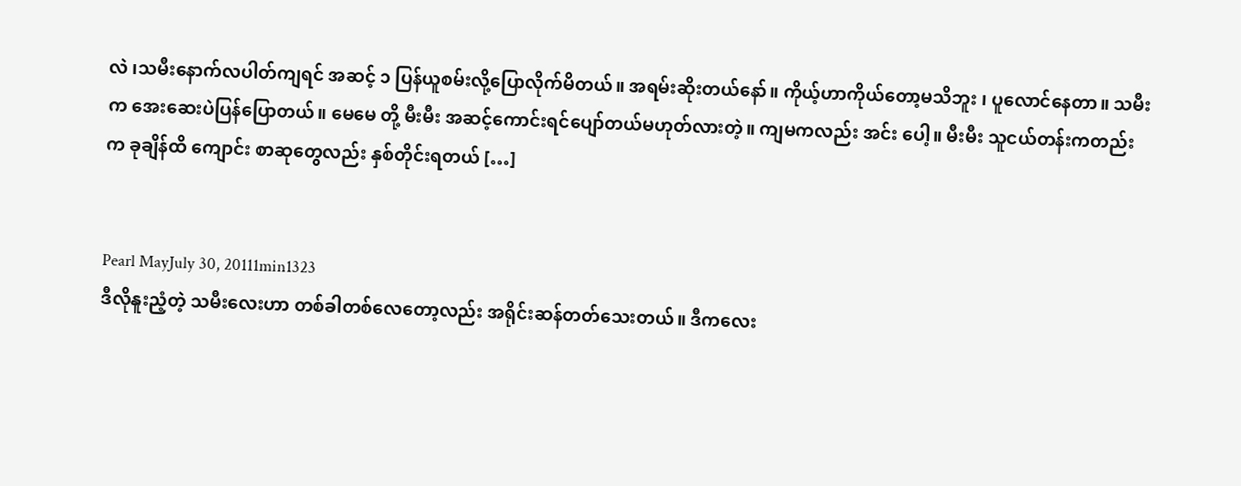လဲ ၊သမီးနောက်လပါတ်ကျရင် အဆင့် ၁ ပြန်ယူစမ်းလို့ပြောလိုက်မိတယ်။ အရမ်းဆိုးတယ်နော်။ ကိုယ့်ဟာကိုယ်တော့မသိဘူး ၊ ပူလောင်နေတာ။ သမီးက အေးဆေးပဲပြန်ပြောတယ်။ မေမေ တို့ မီးမီး အဆင့်ကောင်းရင်ပျော်တယ်မဟုတ်လားတဲ့။ ကျမကလည်း အင်း ပေါ့။ မီးမီး သူငယ်တန်းကတည်း က ခုချိန်ထိ ကျောင်း စာဆုတွေလည်း နှစ်တိုင်းရတယ် […]


Pearl MayJuly 30, 20111min1323
ဒီလိုနူးညံ့တဲ့ သမီးလေးဟာ တစ်ခါတစ်လေတော့လည်း အရိုင်းဆန်တတ်သေးတယ်။ ဒီကလေး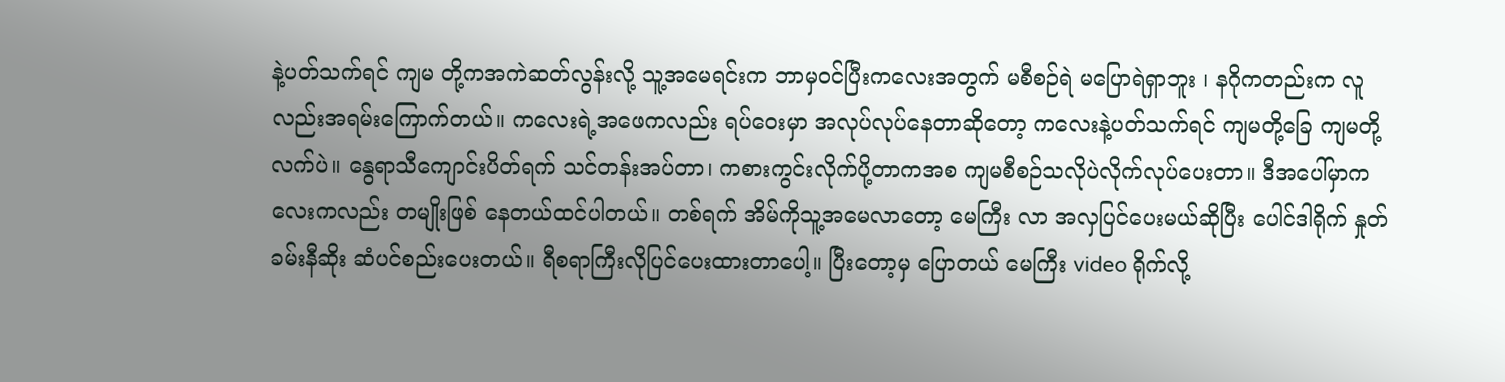နဲ့ပတ်သက်ရင် ကျမ တို့ကအကဲဆတ်လွန်းလို့ သူ့အမေရင်းက ဘာမှဝင်ပြီးကလေးအတွက် မစီစဉ်ရဲ မပြောရဲရှာဘူး ၊ နဂိုကတည်းက လူလည်းအရမ်းကြောက်တယ်။ ကလေးရဲ့အဖေကလည်း ရပ်ဝေးမှာ အလုပ်လုပ်နေတာဆိုတော့ ကလေးနဲ့ပတ်သက်ရင် ကျမတို့ခြေ ကျမတို့လက်ပဲ။ နွေရာသီကျောင်းပိတ်ရက် သင်တန်းအပ်တာ၊ ကစားကွင်းလိုက်ပို့တာကအစ ကျမစီစဉ်သလိုပဲလိုက်လုပ်ပေးတာ။ ဒီအပေါ်မှာကလေးကလည်း တမျိုးဖြစ် နေတယ်ထင်ပါတယ်။ တစ်ရက် အိမ်ကိုသူ့အမေလာတော့ မေကြီး လာ အလှပြင်ပေးမယ်ဆိုပြီး ပေါင်ဒါရိုက် နှုတ်ခမ်းနီဆိုး ဆံပင်စည်းပေးတယ်။ ရီစရာကြီးလိုပြင်ပေးထားတာပေါ့။ ပြီးတော့မှ ပြောတယ် မေကြီး video ရိုက်လို့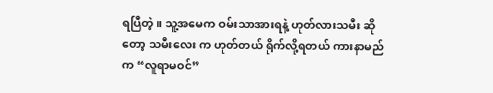ရပြီတဲ့။ သူ့အမေက ဝမ်းသာအားရနဲ့ ဟုတ်လားသမီး ဆိုတော့ သမီးလေး က ဟုတ်တယ် ရိုက်လို့ရတယ် ကားနာမည် က “လူရာမဝင်”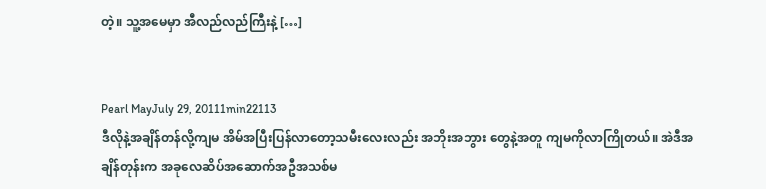တဲ့။ သူ့အမေမှာ အီလည်လည်ကြီးနဲ့ […]


Pearl MayJuly 29, 20111min22113
ဒီလိုနဲ့အချိန်တန်လို့ကျမ အိမ်အပြီးပြန်လာတော့သမီးလေးလည်း အဘိုးအဘွား တွေနဲ့အတူ ကျမကိုလာကြိုတယ်။ အဲဒီအချိန်တုန်းက အခုလေဆိပ်အဆောက်အဦအသစ်မ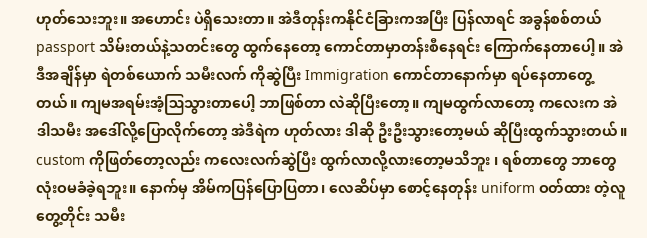ဟုတ်သေးဘူး။ အဟောင်း ပဲရှိသေးတာ။ အဲဒီတုန်းကနိုင်ငံခြားကအပြီး ပြန်လာရင် အခွန်စစ်တယ် passport သိမ်းတယ်နဲ့သတင်းတွေ ထွက်နေတော့ ကောင်တာမှာတန်းစီနေရင်း ကြောက်နေတာပေါ့။ အဲဒီအချိန်မှာ ရဲတစ်ယောက် သမီးလက် ကိုဆွဲပြီး Immigration ကောင်တာနောက်မှာ ရပ်နေတာတွေ့တယ်။ ကျမအရမ်းအံ့ဩသွားတာပေါ့ ဘာဖြစ်တာ လဲဆိုပြီးတော့။ ကျမထွက်လာတော့ ကလေးက အဲဒါသမီး အဒေါ်လို့ပြောလိုက်တော့ အဲဒီရဲက ဟုတ်လား ဒါဆို ဦးဦးသွားတော့မယ် ဆိုပြီးထွက်သွားတယ်။  custom ကိုဖြတ်တော့လည်း ကလေးလက်ဆွဲပြီး ထွက်လာလို့လားတော့မသိဘူး ၊ ရစ်တာတွေ ဘာတွေ လုံးဝမခံခဲ့ရဘူး။ နောက်မှ အိမ်ကပြန်ပြောပြတာ၊ လေဆိပ်မှာ စောင့်နေတုန်း uniform ဝတ်ထား တဲ့လူတွေ့တိုင်း သမီး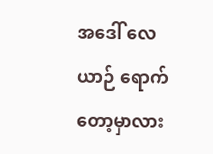အဒေါ် လေယာဉ် ရောက် တော့မှာလား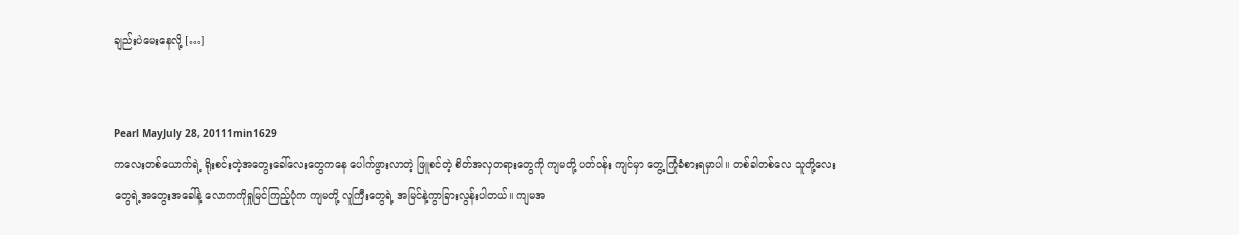ချည်းပဲမေးနေလို့ […]


Pearl MayJuly 28, 20111min1629
ကလေးတစ်ယောက်ရဲ့ ရိုးစင်းတဲ့အတွေးခေါ်လေးတွေကနေ ပေါက်ဖွားလာတဲ့ ဖြူစင်တဲ့ စိတ်အလှတရားတွေကို ကျမတို့ ပတ်ဝန်း ကျင်မှာ တွေ့ကြုံခံစားရမှာပါ။ တစ်ခါတစ်လေ သူတို့လေးတွေရဲ့အတွေးအခေါ်နဲ့ လောကကိုရှုမြင်ကြည့်ပုံက ကျမတို့ လူကြီးတွေရဲ့ အမြင်နဲ့ကွာခြားလွန်းပါတယ်။ ကျမအ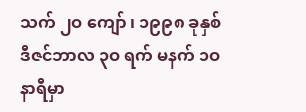သက် ၂ဝ ကျော် ၊ ၁၉၉၈ ခုနှစ် ဒီဇင်ဘာလ ၃ဝ ရက် မနက် ၁ဝ နာရီမှာ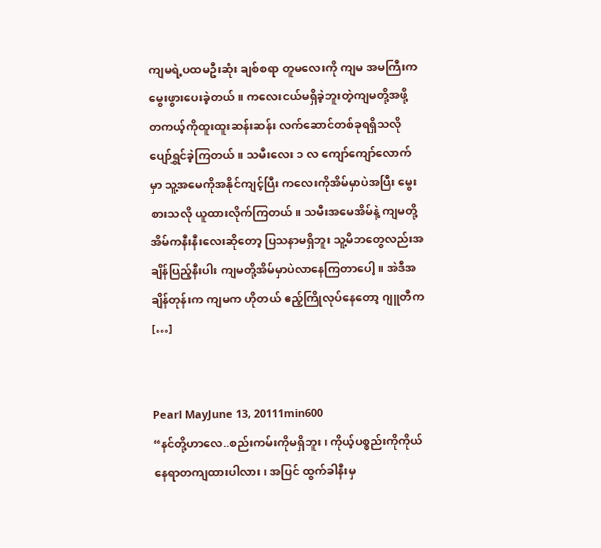ကျမရဲ့ပထမဦးဆုံး ချစ်စရာ တူမလေးကို ကျမ အမကြီးက မွေးဖွားပေးခဲ့တယ်။ ကလေးငယ်မရှိခဲ့ဘူးတဲ့ကျမတို့အဖို့ တကယ့်ကိုထူးထူးဆန်းဆန်း လက်ဆောင်တစ်ခုရရှိသလို ပျော်ရွှင်ခဲ့ကြတယ်။ သမီးလေး ၁ လ ကျော်ကျော်လောက်မှာ သူ့အမေကိုအနိုင်ကျင့်ပြီး ကလေးကိုအိမ်မှာပဲအပြီး မွေးစားသလို ယူထားလိုက်ကြတယ်။ သမီးအမေအိမ်နဲ့ ကျမတို့အိမ်ကနီးနီးလေးဆိုတော့ ပြသနာမရှိဘူး သူ့မိဘတွေလည်းအချိန်ပြည့်နီးပါး ကျမတို့အိမ်မှာပဲလာနေကြတာပေါ့။ အဲဒီအချိန်တုန်းက ကျမက ဟိုတယ် ဧည့်ကြိုလုပ်နေတော့ ဂျူတီက […]


Pearl MayJune 13, 20111min600
“နင်တို့ဟာလေ..စည်းကမ်းကိုမရှိဘူး ၊ ကိုယ့်ပစ္စည်းကိုကိုယ်နေရာတကျထားပါလား၊ အပြင် ထွက်ခါနီးမှ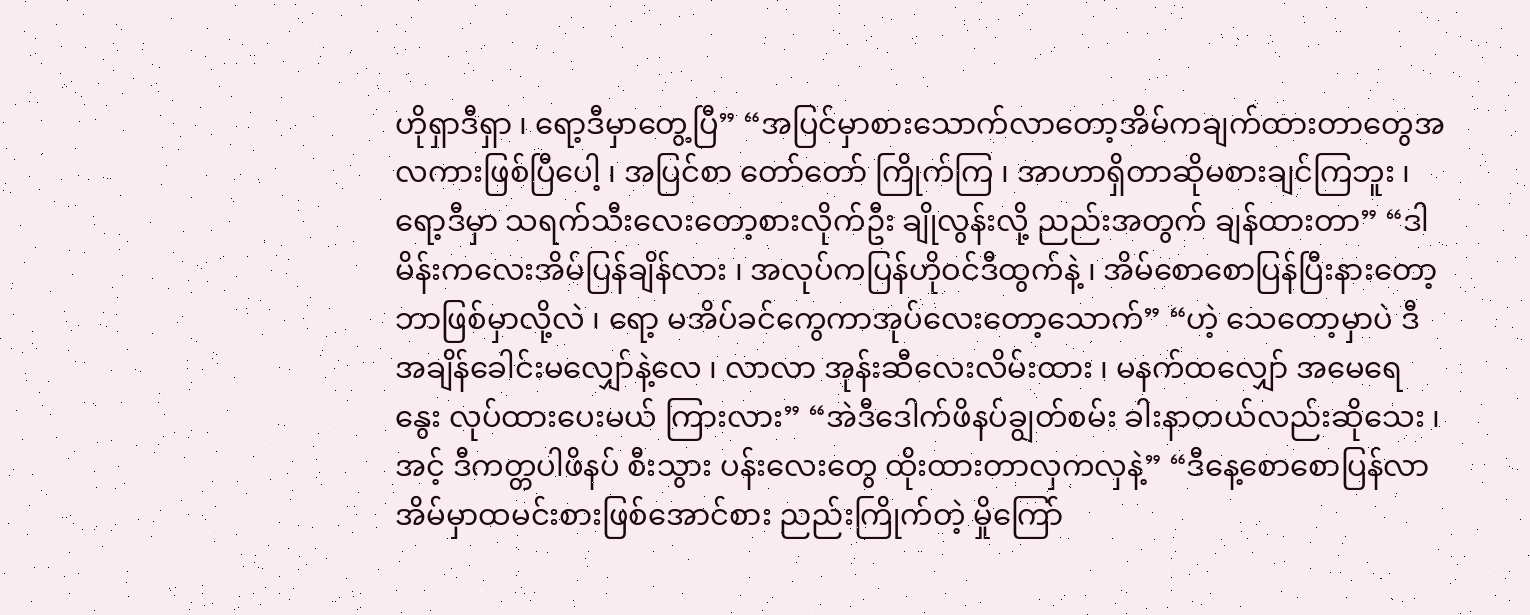ဟိုရှာဒီရှာ ၊ ရော့ဒီမှာတွေ့ပြီ” “အပြင်မှာစားသောက်လာတော့အိမ်ကချက်ထားတာတွေအလကားဖြစ်ပြီပေါ့ ၊ အပြင်စာ တော်တော် ကြိုက်ကြ ၊ အာဟာရှိတာဆိုမစားချင်ကြဘူး ၊ ရော့ဒီမှာ သရက်သီးလေးတော့စားလိုက်ဦး ချိုလွန်းလို့ ညည်းအတွက် ချန်ထားတာ” “ဒါမိန်းကလေးအိမ်ပြန်ချိန်လား ၊ အလုပ်ကပြန်ဟိုဝင်ဒီထွက်နဲ့ ၊ အိမ်စောစောပြန်ပြီးနားတော့ ဘာဖြစ်မှာလို့လဲ ၊ ရော့ မအိပ်ခင်ကွေကာအုပ်လေးတော့သောက်” “ဟဲ့ သေတော့မှာပဲ ဒီအချိန်ခေါင်းမလျှော်နဲ့လေ ၊ လာလာ အုန်းဆီလေးလိမ်းထား ၊ မနက်ထလျှော် အမေရေနွေး လုပ်ထားပေးမယ် ကြားလား” “အဲဒီဒေါက်ဖိနပ်ချွတ်စမ်း ခါးနာတယ်လည်းဆိုသေး ၊ အင့် ဒီကတ္တပါဖိနပ် စီးသွား ပန်းလေးတွေ ထိုးထားတာလှကလှနဲ့” “ဒီနေ့စောစောပြန်လာ အိမ်မှာထမင်းစားဖြစ်အောင်စား ညည်းကြိုက်တဲ့ မှိုကြော်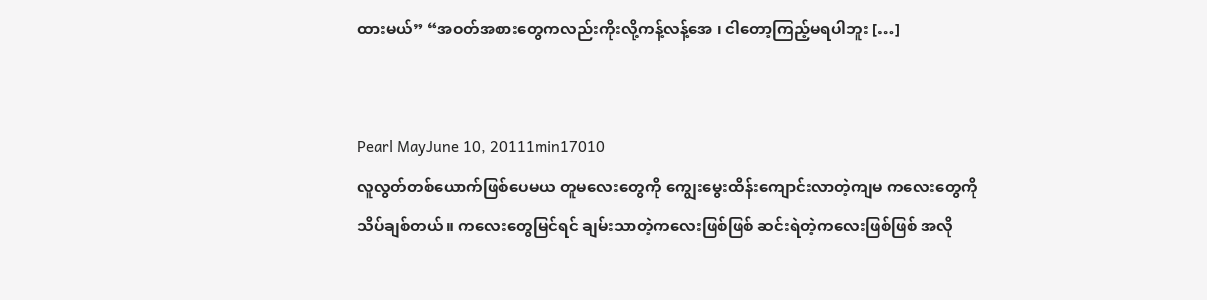ထားမယ်” “အဝတ်အစားတွေကလည်းကိုးလို့ကန့်လန့်အေ ၊ ငါတော့ကြည့်မရပါဘူး […]


Pearl MayJune 10, 20111min17010
လူလွတ်တစ်ယောက်ဖြစ်ပေမယ တူမလေးတွေကို ကျွေးမွေးထိန်းကျောင်းလာတဲ့ကျမ ကလေးတွေကိုသိပ်ချစ်တယ်။ ကလေးတွေမြင်ရင် ချမ်းသာတဲ့ကလေးဖြစ်ဖြစ် ဆင်းရဲတဲ့ကလေးဖြစ်ဖြစ် အလို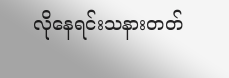လိုနေရင်းသနားတတ်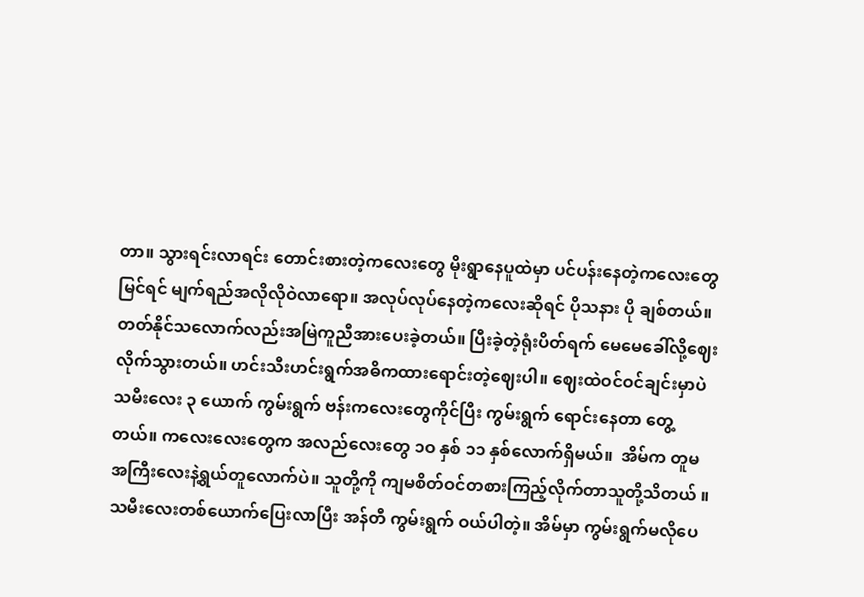တာ။ သွားရင်းလာရင်း တောင်းစားတဲ့ကလေးတွေ မိုးရွာနေပူထဲမှာ ပင်ပန်းနေတဲ့ကလေးတွေမြင်ရင် မျက်ရည်အလိုလိုဝဲလာရော။ အလုပ်လုပ်နေတဲ့ကလေးဆိုရင် ပိုသနား ပို ချစ်တယ်။ တတ်နိုင်သလောက်လည်းအမြဲကူညီအားပေးခဲ့တယ်။ ပြီးခဲ့တဲ့ရုံးပိတ်ရက် မေမေခေါ်လို့ဈေးလိုက်သွားတယ်။ ဟင်းသီးဟင်းရွက်အဓိကထားရောင်းတဲ့ဈေးပါ။ ဈေးထဲဝင်ဝင်ချင်းမှာပဲ သမီးလေး ၃ ယောက် ကွမ်းရွက် ဗန်းကလေးတွေကိုင်ပြီး ကွမ်းရွက် ရောင်းနေတာ တွေ့တယ်။ ကလေးလေးတွေက အလည်လေးတွေ ၁ဝ နှစ် ၁၁ နှစ်လောက်ရှိမယ်။  အိမ်က တူမအကြီးလေးနဲ့ရွယ်တူလောက်ပဲ။ သူတို့ကို ကျမစိတ်ဝင်တစားကြည့်လိုက်တာသူတို့သိတယ် ။ သမီးလေးတစ်ယောက်ပြေးလာပြီး အန်တီ ကွမ်းရွက် ဝယ်ပါတဲ့။ အိမ်မှာ ကွမ်းရွက်မလိုပေ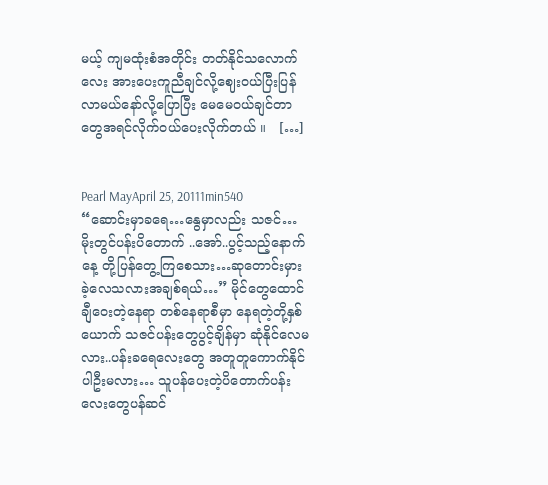မယ့် ကျမထုံးစံအတိုင်း တတ်နိုင်သလောက်လေး အားပေးကူညီချင်လို့ဈေးဝယ်ပြီးပြန်လာမယ်နော်လို့ပြောပြီး မေမေဝယ်ချင်တာ တွေအရင်လိုက်ဝယ်ပေးလိုက်တယ် ။   […]


Pearl MayApril 25, 20111min540
“ဆောင်းမှာခရေ…နွေမှာလည်း သဇင်…မိုးတွင်ပန်းပိတောက် ..အော်..ပွင့်သည့်နောက်နေ့ တို့ပြန်တွေ့ကြစေသား…ဆုတောင်းမှားခဲ့လေသလားအချစ်ရယ်…” မိုင်တွေထောင်ချီဝေးတဲ့နေရာ တစ်နေရာစီမှာ နေရတဲ့တို့နှစ်ယောက် သဇင်ပန်းတွေပွင့်ချိန်မှာ ဆုံနိုင်လေမလား..ပန်းခရေလေးတွေ အတူတူကောက်နိုင်ပါဦးမလား… သူပန်ပေးတဲ့ပိတောက်ပန်းလေးတွေပန်ဆင်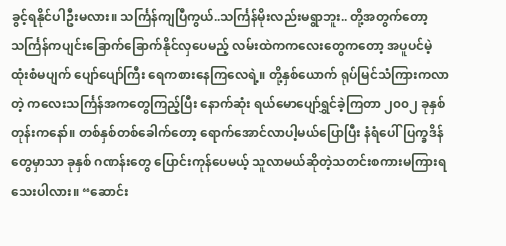ခွင့်ရနိုင်ပါဦးမလား။ သင်္ကြန်ကျပြီကွယ်..သင်္ကြန်မိုးလည်းမရွာဘူး.. တို့အတွက်တော့သင်္ကြန်ကပျင်းခြောက်ခြောက်နိုင်လှပေမည့် လမ်းထဲကကလေးတွေကတော့ အပူပင်မဲ့ ထုံးစံမပျက် ပျော်ပျော်ကြီး ရေကစားနေကြလေရဲ့။ တို့နှစ်ယောက် ရုပ်မြင်သံကြားကလာတဲ့ ကလေးသင်္ကြန်အကတွေကြည့်ပြီး နောက်ဆုံး ရယ်မောပျော်ရွှင်ခဲ့ကြတာ ၂၀၀၂ ခုနှစ်တုန်းကနော်။ တစ်နှစ်တစ်ခေါက်တော့ ရောက်အောင်လာပါ့မယ်ပြောပြီး နံရံပေါ်ပြက္ခဒိန်တွေမှာသာ ခုနှစ် ဂဏန်းတွေ ပြောင်းကုန်ပေမယ့် သူလာမယ်ဆိုတဲ့သတင်းစကားမကြားရသေးပါလား။ “ဆောင်း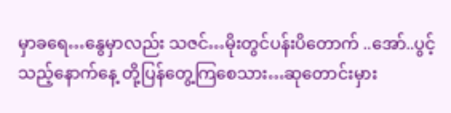မှာခရေ…နွေမှာလည်း သဇင်…မိုးတွင်ပန်းပိတောက် ..အော်..ပွင့်သည့်နောက်နေ့ တို့ပြန်တွေ့ကြစေသား…ဆုတောင်းမှား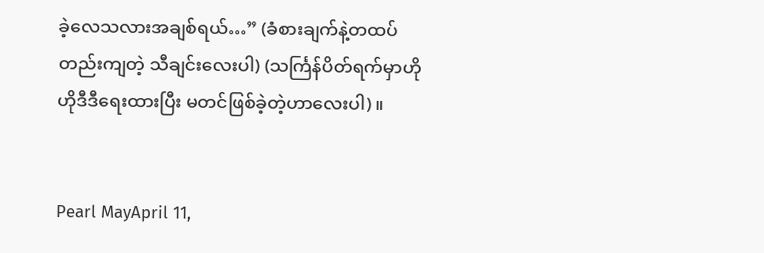ခဲ့လေသလားအချစ်ရယ်…” (ခံစားချက်နဲ့တထပ်တည်းကျတဲ့ သီချင်းလေးပါ) (သင်္ကြန်ပိတ်ရက်မှာဟိုဟိုဒီဒီရေးထားပြီး မတင်ဖြစ်ခဲ့တဲ့ဟာလေးပါ)။


Pearl MayApril 11,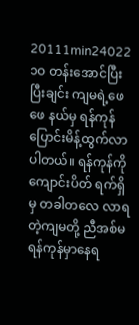20111min24022
၁ဝ တန်းအောင်ပြီးပြီးချင်း ကျမရဲ့ဖေဖေ နယ်မှ ရန်ကုန်ပြောင်းမိန့်ထွက်လာပါတယ်။ ရန်ကုန်ကို ကျောင်းပိတ် ရက်ရှိမှ တခါတလေ လာရတဲ့ကျမတို့ ညီအစ်မ ရန်ကုန်မှာနေရ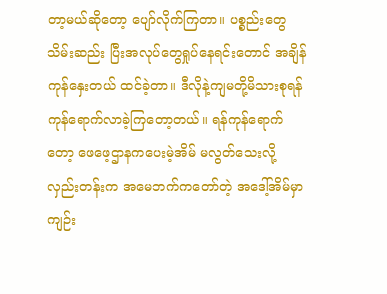တာ့မယ်ဆိုတော့ ပျော်လိုက်ကြတာ။ ပစ္စည်းတွေ သိမ်းဆည်း ပြီးအလုပ်တွေရှုပ်နေရင်းတောင် အချိန်ကုန်နှေးတယ် ထင်ခဲ့တာ။ ဒီလိုနဲ့ကျမတို့မိသားစုရန်ကုန်ရောက်လာခဲ့ကြတော့တယ်။ ရန်ကုန်ရောက်တော့ ဖေဖေ့ဌာနကပေးမဲ့အိမ် မလွတ်သေးလို့ လှည်းတန်းက အမေဘက်ကတော်တဲ့ အဒေါ့်အိမ်မှာ ကျဉ်း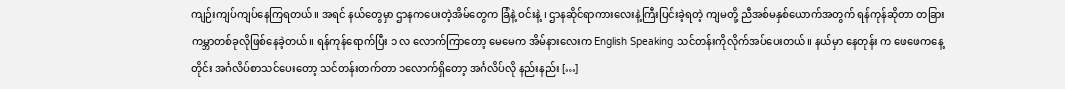ကျဉ်းကျပ်ကျပ်နေကြရတယ်။ အရင် နယ်တွေမှာ ဌာနကပေးတဲ့အိမ်တွေက ခြံနဲ့ ဝင်းနဲ့ ၊ ဌာနဆိုင်ရာကားလေးနဲ့ကြီးပြင်းခဲ့ရတဲ့ ကျမတို့ ညီအစ်မနှစ်ယောက်အတွက် ရန်ကုန်ဆိုတာ တခြားကမ္ဘာတစ်ခုလိုဖြစ်နေခဲ့တယ်။ ရန်ကုန်ရောက်ပြီး ၁ လ လောက်ကြာတော့ မေမေက အိမ်နားလေးက English Speaking သင်တန်းကိုလိုက်အပ်ပေးတယ်။ နယ်မှာ နေတုန်း က ဖေဖေကနေ့တိုင်း အင်္ဂလိပ်စာသင်ပေးတော့ သင်တန်းတက်တာ ၁လောက်ရှိတော့ အင်္ဂလိပ်လို နည်းနည်း […]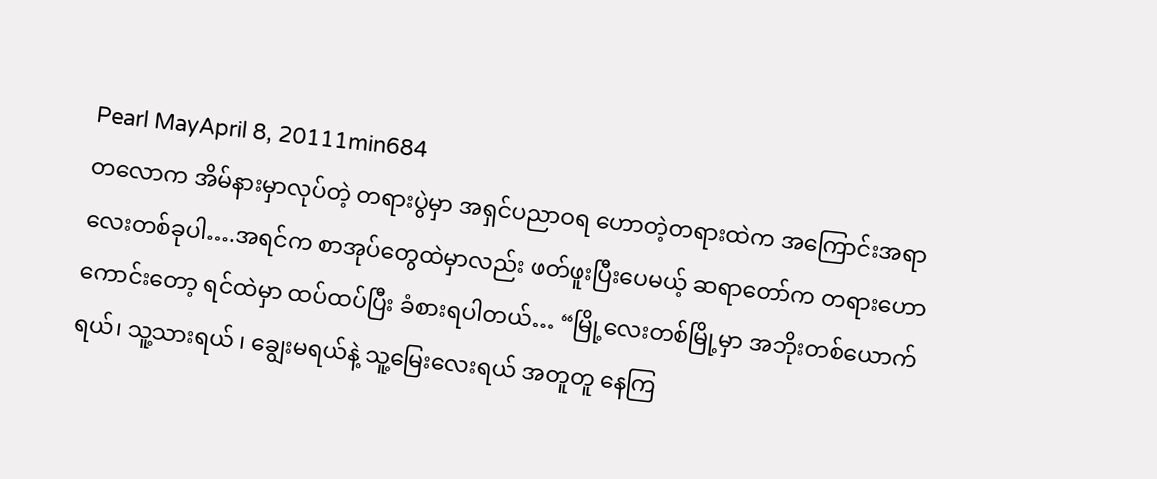Pearl MayApril 8, 20111min684
တလောက အိမ်နားမှာလုပ်တဲ့ တရားပွဲမှာ အရှင်ပညာဝရ ဟောတဲ့တရားထဲက အကြောင်းအရာ လေးတစ်ခုပါ….အရင်က စာအုပ်တွေထဲမှာလည်း ဖတ်ဖူးပြီးပေမယ့် ဆရာတော်က တရားဟောကောင်းတော့ ရင်ထဲမှာ ထပ်ထပ်ပြီး ခံစားရပါတယ်… “မြို့လေးတစ်မြို့မှာ အဘိုးတစ်ယောက်ရယ်၊ သူ့သားရယ် ၊ ချွေးမရယ်နဲ့ သူ့မြေးလေးရယ် အတူတူ နေကြ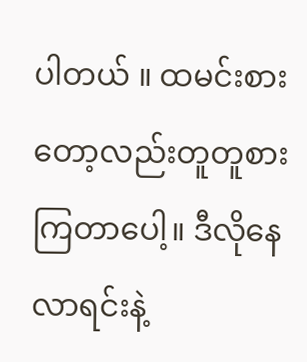ပါတယ် ။ ထမင်းစားတော့လည်းတူတူစားကြတာပေါ့။ ဒီလိုနေလာရင်းနဲ့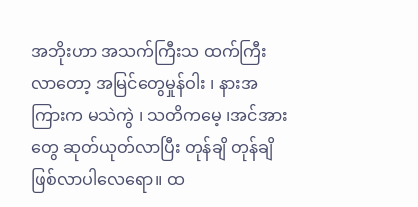အဘိုးဟာ အသက်ကြီးသ ထက်ကြီးလာတော့ အမြင်တွေမှုန်ဝါး ၊ နားအကြားက မသဲကွဲ ၊ သတိကမေ့ ၊အင်အားတွေ ဆုတ်ယုတ်လာပြီး တုန်ချိ တုန်ချိ ဖြစ်လာပါလေရော။ ထ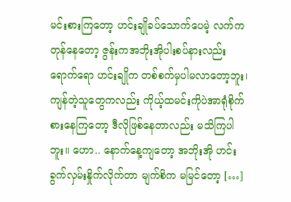မင်းစားကြတော့ ဟင်းချိုခပ်သောက်ပေမဲ့ လက်ကတုန်နေတော့ ဇွန်းကအဘိုးအိုပါးစပ်နားလည်းရောက်ရော ဟင်းချိုက တစ်စက်မှပါမလာတော့ဘူး၊ ကျန်တဲ့သူတွေကလည်း ကိုယ့်ထမင်းကိုပဲအာရုံစိုက်စားနေကြတော့ ဒီလိုဖြစ်နေတာလည်း မသိကြပါဘူး။ ဟော.. နောက်နေ့ကျတော့ အဘိုးအို ဟင်းခွက်လှမ်းနှိုက်လိုက်တာ မျက်စိက မမြင်တော့ […]